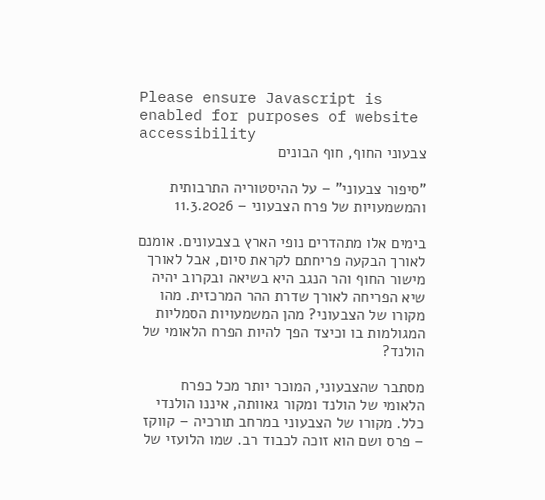Please ensure Javascript is enabled for purposes of website accessibility
צבעוני החוף, חוף הבונים

"סיפור צבעוני" – על ההיסטוריה התרבותית והמשמעויות של פרח הצבעוני – 11.3.2026

בימים אלו מתהדרים נופי הארץ בצבעונים. אומנם לאורך הבקעה פריחתם לקראת סיום, אבל לאורך מישור החוף והר הנגב היא בשיאה ובקרוב יהיה שיא הפריחה לאורך שדרת ההר המרכזית. מהו מקורו של הצבעוני? מהן המשמעויות הסמליות המגולמות בו וכיצד הפך להיות הפרח הלאומי של הולנד?

מסתבר שהצבעוני, המוכר יותר מכל כפרח הלאומי של הולנד ומקור גאוותה, איננו הולנדי כלל. מקורו של הצבעוני במרחב תורכיה – קווקז – פרס ושם הוא זוכה לכבוד רב. שמו הלועזי של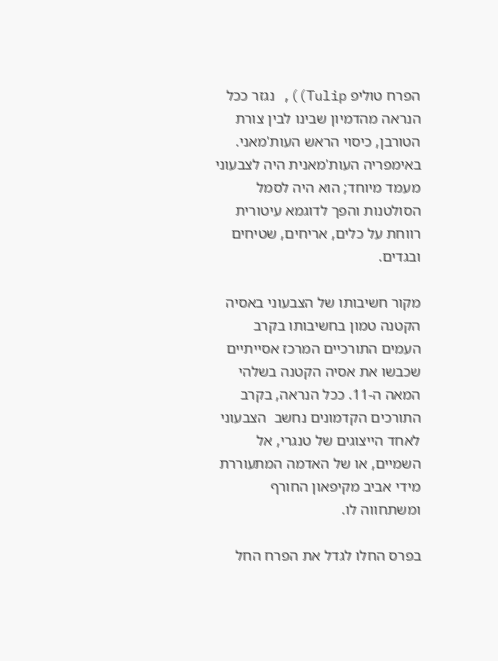הפרח טוליפ Tulip)), נגזר ככל הנראה מהדמיון שבינו לבין צורת הטורבן, כיסוי הראש העות'מאני. באימפריה העות'מאנית היה לצבעוני מעמד מיוחד; הוא היה לסמל הסולטנות והפך לדוגמא עיטורית רווחת על כלים, אריחים, שטיחים ובגדים.

מקור חשיבותו של הצבעוני באסיה הקטנה טמון בחשיבותו בקרב העמים התורכיים המרכז אסייתיים שכבשו את אסיה הקטנה בשלהי המאה ה-11. ככל הנראה, בקרב התורכים הקדמונים נחשב  הצבעוני לאחד הייצוגים של טנגרי, אל השמיים, או של האדמה המתעוררת מידי אביב מקיפאון החורף ומשתחווה לו.

בפרס החלו לגדל את הפרח החל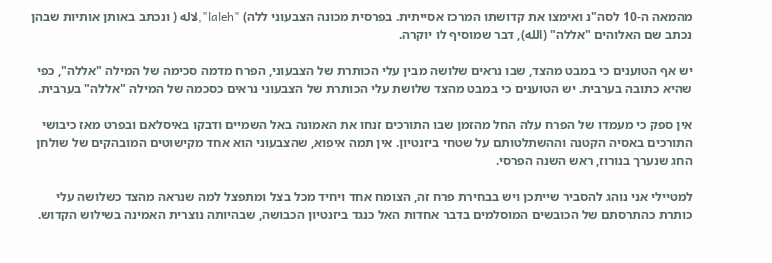מהמאה ה-10 לסה"נ ואימצו את קדושתו המרכז אסייתית. בפרסית מכונה הצבעוני ללה) "laleh",لاله ( ונכתב באותן אותיות שבהן נכתב שם האלוהים "אללה" (الله), דבר שמוסיף לו יוקרה.

יש אף הטוענים כי במבט מהצד, שבו נראים שלושה מבין עלי הכותרת של הצבעוני, הפרח מדמה סכימה של המילה "אללה", כפי שהיא כתובה בערבית. יש הטוענים כי במבט מהצד שלושת עלי הכותרת של הצבעוני נראים כסכמה של המילה "אללה" בערבית.

אין ספק כי מעמדו של הפרח עלה החל מהזמן שבו התורכים זנחו את האמונה באל השמיים ודבקו באיסלאם ובפרט מאז כיבושי התורכים באסיה הקטנה וההשתלטותם על שטחי ביזנטיון. אין תמה איפוא, שהצבעוני הוא אחד מקישוטים המובהקים של שולחן החג שנערך בנורוז, ראש השנה הפרסי.

למטיילי אני נוהג להסביר שייתכן ויש בבחירת פרח זה, הצומח אחד ויחיד מכל בצל ומתפצל למה שנראה מהצד כשלושה עלי כותרת כהתרסתם של הכובשים המוסלמים בדבר אחדות האל כנגד ביזנטיון הכבושה, שבהיותה נוצרית האמינה בשילוש הקדוש.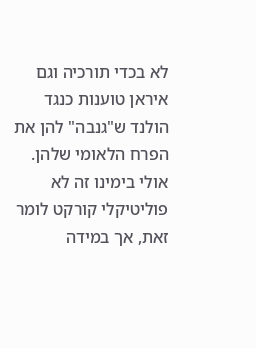לא בכדי תורכיה וגם איראן טוענות כנגד הולנד ש"גנבה" להן את הפרח הלאומי שלהן. אולי בימינו זה לא פוליטיקלי קורקט לומר זאת, אך במידה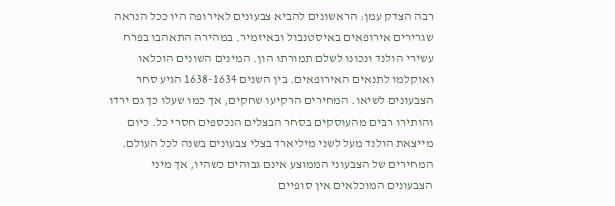רבה הצדק עמן: הראשונים להביא צבעונים לאירופה היו ככל הנראה שגרירים אירופאים באיסטנבול ובאיזמיר. במהירה התאהבו בפרח עשירי הולנד ונכונו לשלם תמורתו הון. המינים השונים הוכלאו ואוקלמו לתנאים האירופאים. בין השנים 1638-1634 הגיע סחר הצבעונים לשיאו. המחירים הרקיעו שחקים, אך כמו שעלו כך גם ירדו והותירו רבים מהעוסקים בסחר הבצלים הנכספים חסרי כל. כיום מייצאת הולנד מעל לשני מיליארד בצלי צבעונים בשנה לכל העולם. המחירים של הצבעוני הממוצע אינם גבוהים כשהיו, אך מיני הצבעונים המוכלאים אין סופיים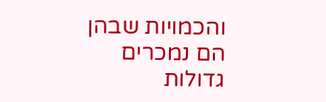והכמויות שבהן הם נמכרים גדולות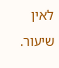לאין שיעור.